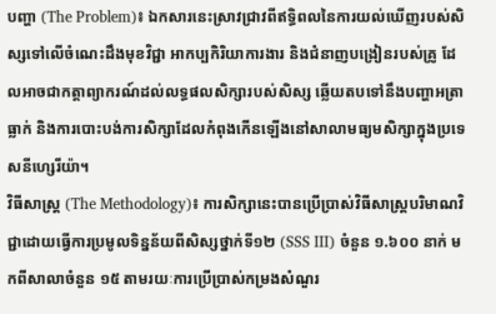បញ្ហា (The Problem)៖ ឯកសារនេះស្រាវជ្រាវពីឥទ្ធិពលនៃការយល់ឃើញរបស់សិស្សទៅលើចំណេះដឹងមុខវិជ្ជា អាកប្បកិរិយាការងារ និងជំនាញបង្រៀនរបស់គ្រូ ដែលអាចជាកត្តាព្យាករណ៍ដល់លទ្ធផលសិក្សារបស់សិស្ស ឆ្លើយតបទៅនឹងបញ្ហាអត្រាធ្លាក់ និងការបោះបង់ការសិក្សាដែលកំពុងកើនឡើងនៅសាលាមធ្យមសិក្សាក្នុងប្រទេសនីហ្សេរីយ៉ា។
វិធីសាស្ត្រ (The Methodology)៖ ការសិក្សានេះបានប្រើប្រាស់វិធីសាស្ត្របរិមាណវិជ្ជាដោយធ្វើការប្រមូលទិន្នន័យពីសិស្សថ្នាក់ទី១២ (SSS III) ចំនួន ១.៦០០ នាក់ មកពីសាលាចំនួន ១៥ តាមរយៈការប្រើប្រាស់កម្រងសំណួរ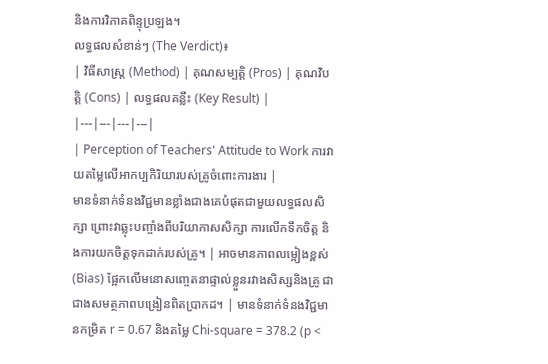និងការវិភាគពិន្ទុប្រឡង។
លទ្ធផលសំខាន់ៗ (The Verdict)៖
| វិធីសាស្ត្រ (Method) | គុណសម្បត្តិ (Pros) | គុណវិបត្តិ (Cons) | លទ្ធផលគន្លឹះ (Key Result) |
|---|---|---|---|
| Perception of Teachers' Attitude to Work ការវាយតម្លៃលើអាកប្បកិរិយារបស់គ្រូចំពោះការងារ |
មានទំនាក់ទំនងវិជ្ជមានខ្លាំងជាងគេបំផុតជាមួយលទ្ធផលសិក្សា ព្រោះវាឆ្លុះបញ្ចាំងពីបរិយាកាសសិក្សា ការលើកទឹកចិត្ត និងការយកចិត្តទុកដាក់របស់គ្រូ។ | អាចមានភាពលម្អៀងខ្ពស់ (Bias) ផ្អែកលើមនោសញ្ចេតនាផ្ទាល់ខ្លួនរវាងសិស្សនិងគ្រូ ជាជាងសមត្ថភាពបង្រៀនពិតប្រាកដ។ | មានទំនាក់ទំនងវិជ្ជមានកម្រិត r = 0.67 និងតម្លៃ Chi-square = 378.2 (p <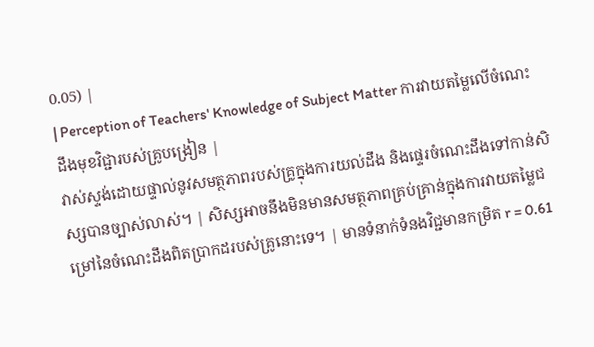0.05) |
| Perception of Teachers' Knowledge of Subject Matter ការវាយតម្លៃលើចំណេះដឹងមុខវិជ្ជារបស់គ្រូបង្រៀន |
វាស់ស្ទង់ដោយផ្ទាល់នូវសមត្ថភាពរបស់គ្រូក្នុងការយល់ដឹង និងផ្ទេរចំណេះដឹងទៅកាន់សិស្សបានច្បាស់លាស់។ | សិស្សអាចនឹងមិនមានសមត្ថភាពគ្រប់គ្រាន់ក្នុងការវាយតម្លៃជម្រៅនៃចំណេះដឹងពិតប្រាកដរបស់គ្រូនោះទេ។ | មានទំនាក់ទំនងវិជ្ជមានកម្រិត r = 0.61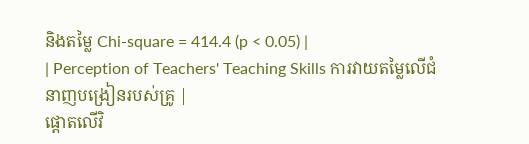និងតម្លៃ Chi-square = 414.4 (p < 0.05) |
| Perception of Teachers' Teaching Skills ការវាយតម្លៃលើជំនាញបង្រៀនរបស់គ្រូ |
ផ្តោតលើវិ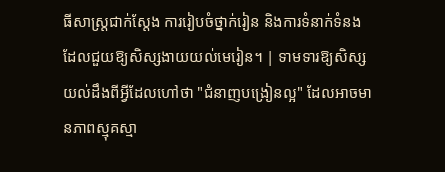ធីសាស្ត្រជាក់ស្តែង ការរៀបចំថ្នាក់រៀន និងការទំនាក់ទំនងដែលជួយឱ្យសិស្សងាយយល់មេរៀន។ | ទាមទារឱ្យសិស្សយល់ដឹងពីអ្វីដែលហៅថា "ជំនាញបង្រៀនល្អ" ដែលអាចមានភាពស្មុគស្មា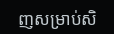ញសម្រាប់សិ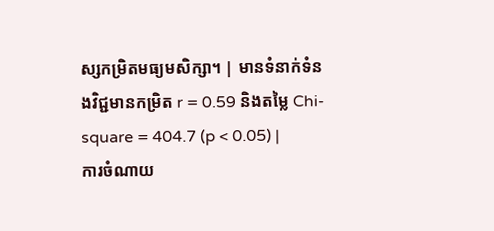ស្សកម្រិតមធ្យមសិក្សា។ | មានទំនាក់ទំនងវិជ្ជមានកម្រិត r = 0.59 និងតម្លៃ Chi-square = 404.7 (p < 0.05) |
ការចំណាយ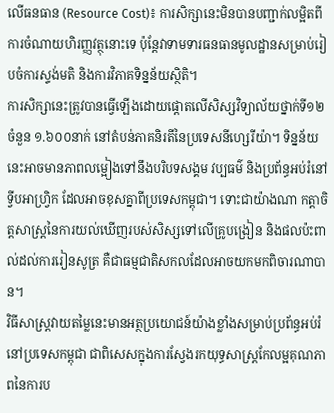លើធនធាន (Resource Cost)៖ ការសិក្សានេះមិនបានបញ្ជាក់លម្អិតពីការចំណាយហិរញ្ញវត្ថុនោះទេ ប៉ុន្តែវាទាមទារធនធានមូលដ្ឋានសម្រាប់រៀបចំការស្ទង់មតិ និងការវិភាគទិន្នន័យស្ថិតិ។
ការសិក្សានេះត្រូវបានធ្វើឡើងដោយផ្តោតលើសិស្សវិទ្យាល័យថ្នាក់ទី១២ ចំនួន ១.៦០០នាក់ នៅតំបន់ភាគនិរតីនៃប្រទេសនីហ្សេរីយ៉ា។ ទិន្នន័យនេះអាចមានភាពលម្អៀងទៅនឹងបរិបទសង្គម វប្បធម៌ និងប្រព័ន្ធអប់រំនៅទ្វីបអាហ្វ្រិក ដែលអាចខុសគ្នាពីប្រទេសកម្ពុជា។ ទោះជាយ៉ាងណា កត្តាចិត្តសាស្ត្រនៃការយល់ឃើញរបស់សិស្សទៅលើគ្រូបង្រៀន និងផលប៉ះពាល់ដល់ការរៀនសូត្រ គឺជាធម្មជាតិសកលដែលអាចយកមកពិចារណាបាន។
វិធីសាស្ត្រវាយតម្លៃនេះមានអត្ថប្រយោជន៍យ៉ាងខ្លាំងសម្រាប់ប្រព័ន្ធអប់រំនៅប្រទេសកម្ពុជា ជាពិសេសក្នុងការស្វែងរកយុទ្ធសាស្ត្រកែលម្អគុណភាពនៃការប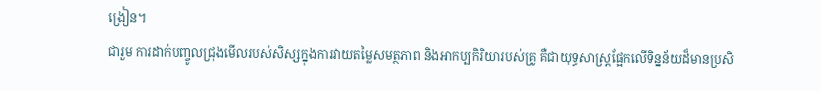ង្រៀន។
ជារួម ការដាក់បញ្ចូលជ្រុងមើលរបស់សិស្សក្នុងការវាយតម្លៃសមត្ថភាព និងអាកប្បកិរិយារបស់គ្រូ គឺជាយុទ្ធសាស្ត្រផ្អែកលើទិន្នន័យដ៏មានប្រសិ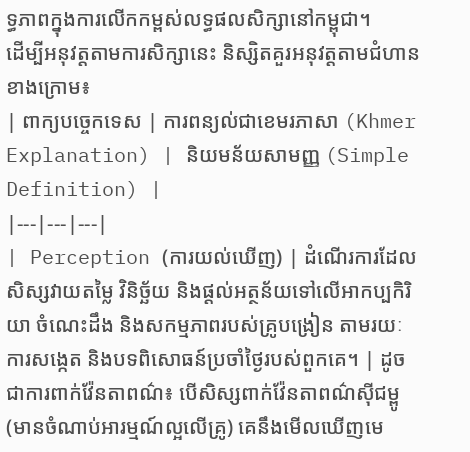ទ្ធភាពក្នុងការលើកកម្ពស់លទ្ធផលសិក្សានៅកម្ពុជា។
ដើម្បីអនុវត្តតាមការសិក្សានេះ និស្សិតគួរអនុវត្តតាមជំហានខាងក្រោម៖
| ពាក្យបច្ចេកទេស | ការពន្យល់ជាខេមរភាសា (Khmer Explanation) | និយមន័យសាមញ្ញ (Simple Definition) |
|---|---|---|
| Perception (ការយល់ឃើញ) | ដំណើរការដែលសិស្សវាយតម្លៃ វិនិច្ឆ័យ និងផ្តល់អត្ថន័យទៅលើអាកប្បកិរិយា ចំណេះដឹង និងសកម្មភាពរបស់គ្រូបង្រៀន តាមរយៈការសង្កេត និងបទពិសោធន៍ប្រចាំថ្ងៃរបស់ពួកគេ។ | ដូចជាការពាក់វ៉ែនតាពណ៌៖ បើសិស្សពាក់វ៉ែនតាពណ៌ស៊ីជម្ពូ (មានចំណាប់អារម្មណ៍ល្អលើគ្រូ) គេនឹងមើលឃើញមេ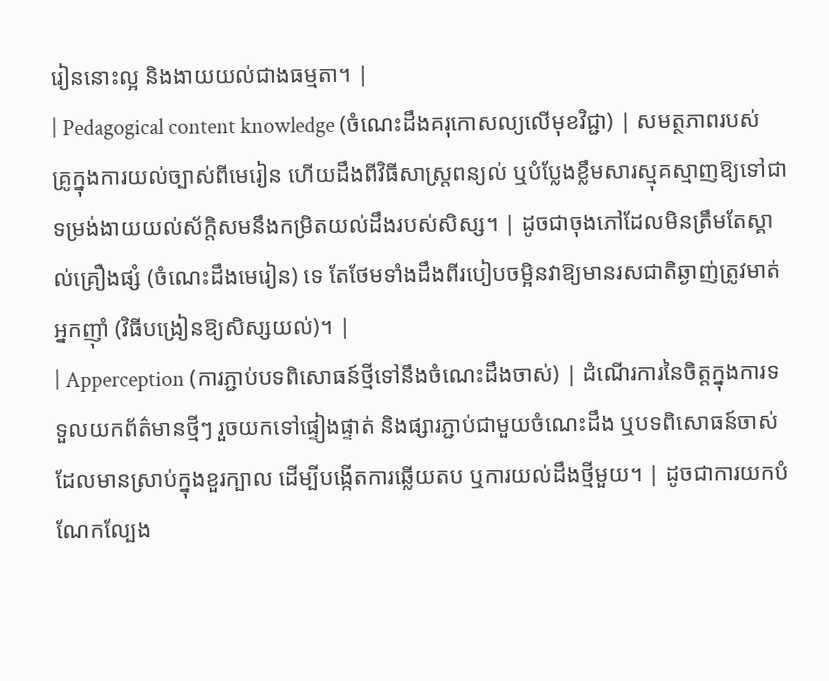រៀននោះល្អ និងងាយយល់ជាងធម្មតា។ |
| Pedagogical content knowledge (ចំណេះដឹងគរុកោសល្យលើមុខវិជ្ជា) | សមត្ថភាពរបស់គ្រូក្នុងការយល់ច្បាស់ពីមេរៀន ហើយដឹងពីវិធីសាស្ត្រពន្យល់ ឬបំប្លែងខ្លឹមសារស្មុគស្មាញឱ្យទៅជាទម្រង់ងាយយល់ស័ក្តិសមនឹងកម្រិតយល់ដឹងរបស់សិស្ស។ | ដូចជាចុងភៅដែលមិនត្រឹមតែស្គាល់គ្រឿងផ្សំ (ចំណេះដឹងមេរៀន) ទេ តែថែមទាំងដឹងពីរបៀបចម្អិនវាឱ្យមានរសជាតិឆ្ងាញ់ត្រូវមាត់អ្នកញ៉ាំ (វិធីបង្រៀនឱ្យសិស្សយល់)។ |
| Apperception (ការភ្ជាប់បទពិសោធន៍ថ្មីទៅនឹងចំណេះដឹងចាស់) | ដំណើរការនៃចិត្តក្នុងការទទួលយកព័ត៌មានថ្មីៗ រួចយកទៅផ្ទៀងផ្ទាត់ និងផ្សារភ្ជាប់ជាមួយចំណេះដឹង ឬបទពិសោធន៍ចាស់ដែលមានស្រាប់ក្នុងខួរក្បាល ដើម្បីបង្កើតការឆ្លើយតប ឬការយល់ដឹងថ្មីមួយ។ | ដូចជាការយកបំណែកល្បែង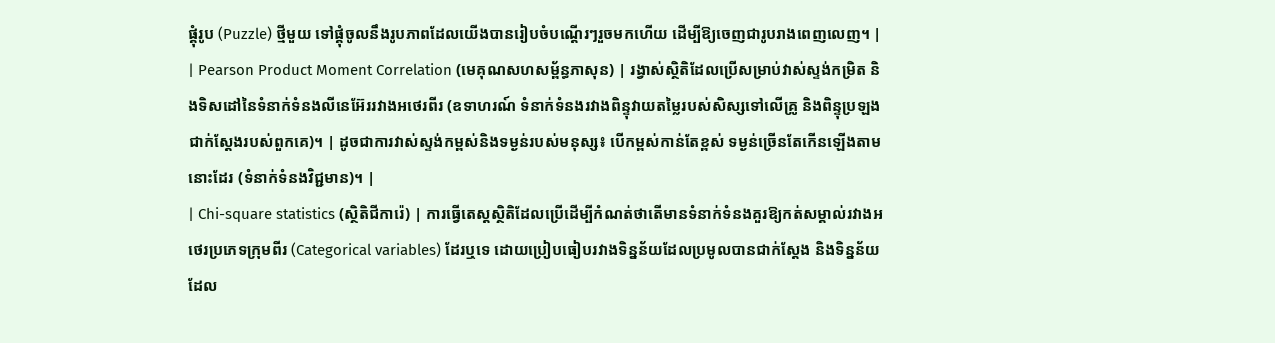ផ្គុំរូប (Puzzle) ថ្មីមួយ ទៅផ្គុំចូលនឹងរូបភាពដែលយើងបានរៀបចំបណ្តើរៗរួចមកហើយ ដើម្បីឱ្យចេញជារូបរាងពេញលេញ។ |
| Pearson Product Moment Correlation (មេគុណសហសម្ព័ន្ធភាសុន) | រង្វាស់ស្ថិតិដែលប្រើសម្រាប់វាស់ស្ទង់កម្រិត និងទិសដៅនៃទំនាក់ទំនងលីនេអ៊ែររវាងអថេរពីរ (ឧទាហរណ៍ ទំនាក់ទំនងរវាងពិន្ទុវាយតម្លៃរបស់សិស្សទៅលើគ្រូ និងពិន្ទុប្រឡងជាក់ស្តែងរបស់ពួកគេ)។ | ដូចជាការវាស់ស្ទង់កម្ពស់និងទម្ងន់របស់មនុស្ស៖ បើកម្ពស់កាន់តែខ្ពស់ ទម្ងន់ច្រើនតែកើនឡើងតាមនោះដែរ (ទំនាក់ទំនងវិជ្ជមាន)។ |
| Chi-square statistics (ស្ថិតិជីការ៉េ) | ការធ្វើតេស្តស្ថិតិដែលប្រើដើម្បីកំណត់ថាតើមានទំនាក់ទំនងគួរឱ្យកត់សម្គាល់រវាងអថេរប្រភេទក្រុមពីរ (Categorical variables) ដែរឬទេ ដោយប្រៀបធៀបរវាងទិន្នន័យដែលប្រមូលបានជាក់ស្តែង និងទិន្នន័យដែល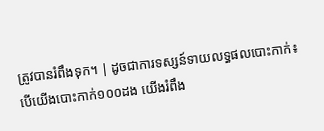ត្រូវបានរំពឹងទុក។ | ដូចជាការទស្សន៍ទាយលទ្ធផលបោះកាក់៖ បើយើងបោះកាក់១០០ដង យើងរំពឹង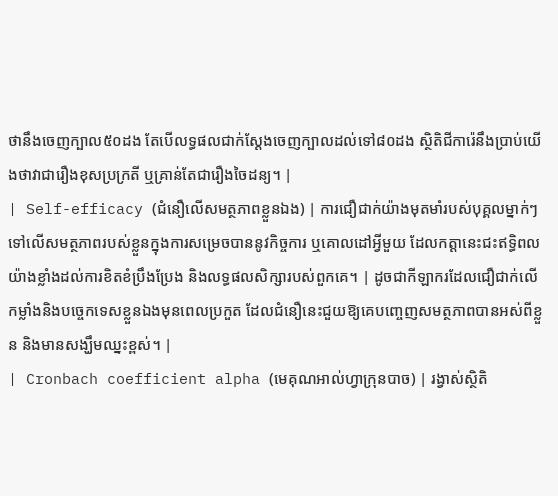ថានឹងចេញក្បាល៥០ដង តែបើលទ្ធផលជាក់ស្តែងចេញក្បាលដល់ទៅ៨០ដង ស្ថិតិជីការ៉េនឹងប្រាប់យើងថាវាជារឿងខុសប្រក្រតី ឬគ្រាន់តែជារឿងចៃដន្យ។ |
| Self-efficacy (ជំនឿលើសមត្ថភាពខ្លួនឯង) | ការជឿជាក់យ៉ាងមុតមាំរបស់បុគ្គលម្នាក់ៗទៅលើសមត្ថភាពរបស់ខ្លួនក្នុងការសម្រេចបាននូវកិច្ចការ ឬគោលដៅអ្វីមួយ ដែលកត្តានេះជះឥទ្ធិពលយ៉ាងខ្លាំងដល់ការខិតខំប្រឹងប្រែង និងលទ្ធផលសិក្សារបស់ពួកគេ។ | ដូចជាកីឡាករដែលជឿជាក់លើកម្លាំងនិងបច្ចេកទេសខ្លួនឯងមុនពេលប្រកួត ដែលជំនឿនេះជួយឱ្យគេបញ្ចេញសមត្ថភាពបានអស់ពីខ្លួន និងមានសង្ឃឹមឈ្នះខ្ពស់។ |
| Cronbach coefficient alpha (មេគុណអាល់ហ្វាក្រុនបាច) | រង្វាស់ស្ថិតិ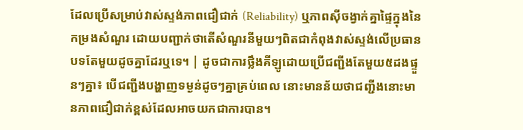ដែលប្រើសម្រាប់វាស់ស្ទង់ភាពជឿជាក់ (Reliability) ឬភាពស៊ីចង្វាក់គ្នាផ្ទៃក្នុងនៃកម្រងសំណួរ ដោយបញ្ជាក់ថាតើសំណួរនីមួយៗពិតជាកំពុងវាស់ស្ទង់លើប្រធានបទតែមួយដូចគ្នាដែរឬទេ។ | ដូចជាការថ្លឹងគីឡូដោយប្រើជញ្ជីងតែមួយ៥ដងផ្ទួនៗគ្នា៖ បើជញ្ជីងបង្ហាញទម្ងន់ដូចៗគ្នាគ្រប់ពេល នោះមានន័យថាជញ្ជីងនោះមានភាពជឿជាក់ខ្ពស់ដែលអាចយកជាការបាន។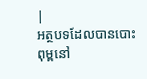|
អត្ថបទដែលបានបោះពុម្ពនៅ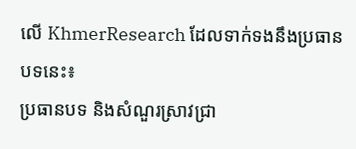លើ KhmerResearch ដែលទាក់ទងនឹងប្រធានបទនេះ៖
ប្រធានបទ និងសំណួរស្រាវជ្រា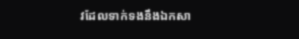វដែលទាក់ទងនឹងឯកសា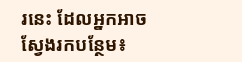រនេះ ដែលអ្នកអាចស្វែងរកបន្ថែម៖